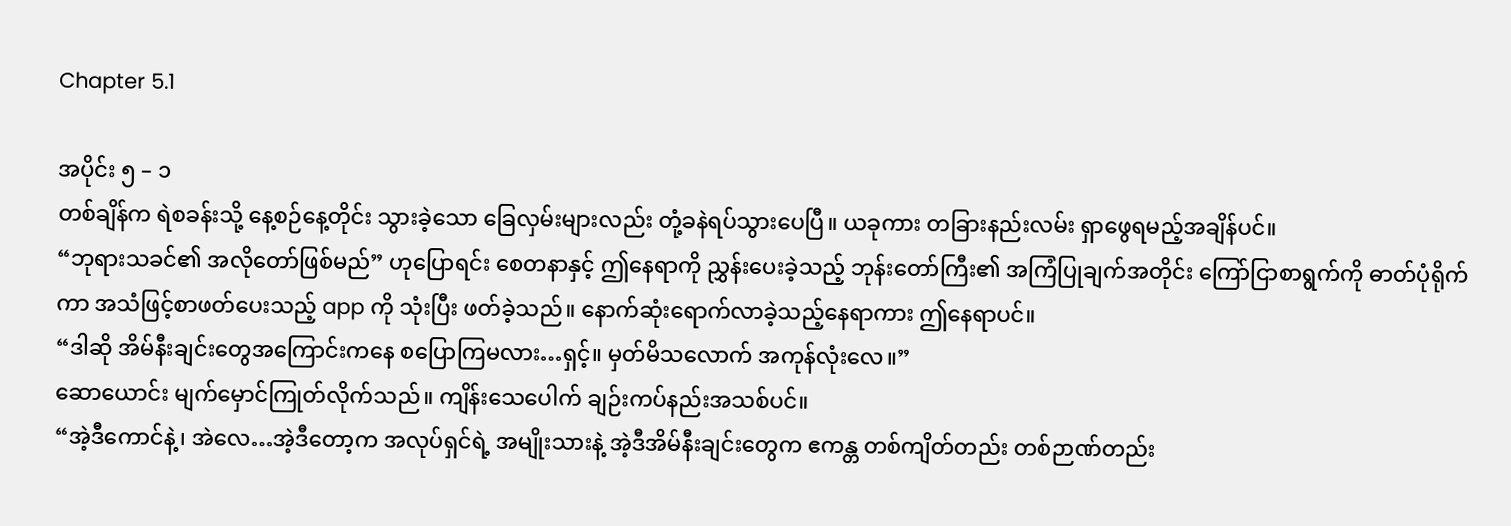Chapter 5.1

အပိုင်း ၅ – ၁
တစ်ချိန်က ရဲစခန်းသို့ နေ့စဉ်နေ့တိုင်း သွားခဲ့သော ခြေလှမ်းများလည်း တုံ့ခနဲရပ်သွားပေပြီ။ ယခုကား တခြားနည်းလမ်း ရှာဖွေရမည့်အချိန်ပင်။
“ဘုရားသခင်၏ အလိုတော်ဖြစ်မည်” ဟုပြောရင်း စေတနာနှင့် ဤနေရာကို ညွှန်းပေးခဲ့သည့် ဘုန်းတော်ကြီး၏ အကြံပြုချက်အတိုင်း ကြော်ငြာစာရွက်ကို ဓာတ်ပုံရိုက်ကာ အသံဖြင့်စာဖတ်ပေးသည့် app ကို သုံးပြီး ဖတ်ခဲ့သည်။ နောက်ဆုံးရောက်လာခဲ့သည့်နေရာကား ဤနေရာပင်။
“ဒါဆို အိမ်နီးချင်းတွေအကြောင်းကနေ စပြောကြမလား…ရှင့်။ မှတ်မိသလောက် အကုန်လုံးလေ။”
ဆောယောင်း မျက်မှောင်ကြုတ်လိုက်သည်။ ကျိန်းသေပေါက် ချဉ်းကပ်နည်းအသစ်ပင်။
“အဲ့ဒီကောင်နဲ့၊ အဲလေ…အဲ့ဒီတော့က အလုပ်ရှင်ရဲ့ အမျိုးသားနဲ့ အဲ့ဒီအိမ်နီးချင်းတွေက ဧကန္တ တစ်ကျိတ်တည်း တစ်ဉာဏ်တည်း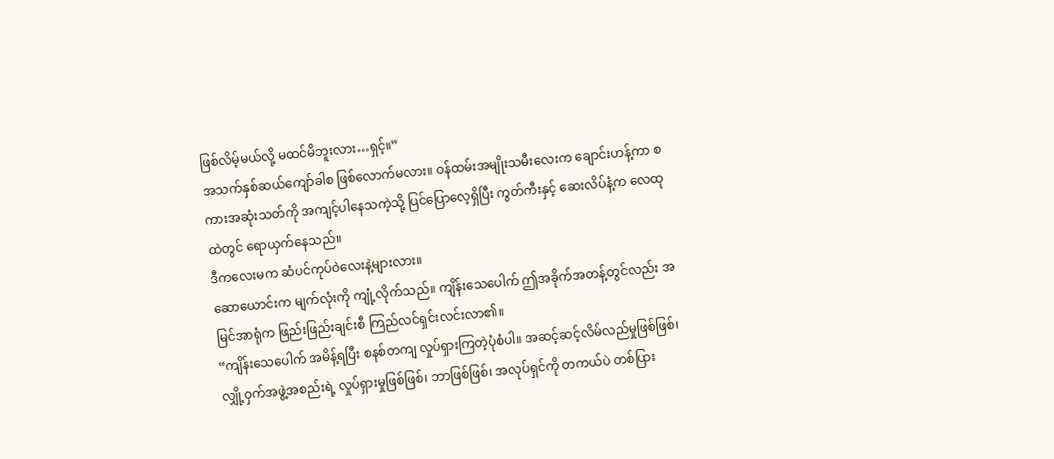ဖြစ်လိမ့်မယ်လို့ မထင်မိဘူးလား…ရှင့်။”
အသက်နှစ်ဆယ်ကျော်ခါစ ဖြစ်လောက်မလား။ ဝန်ထမ်းအမျိုးသမီးလေးက ချောင်းဟန့်ကာ စကားအဆုံးသတ်ကို အကျင့်ပါနေသကဲ့သို့ ပြင်ပြောလေ့ရှိပြီး ကွတ်ကီးနှင့် ဆေးလိပ်နံ့က လေထုထဲတွင် ရောယှက်နေသည်။
ဒီကလေးမက ဆံပင်ကုပ်ဝဲလေးနဲ့များလား။
ဆောယောင်းက မျက်လုံးကို ကျုံ့လိုက်သည်။ ကျိန်းသေပေါက် ဤအခိုက်အတန့်တွင်လည်း အမြင်အာရုံက ဖြည်းဖြည်းချင်းစီ ကြည်လင်ရှင်းလင်းလာ၏။
“ကျိန်းသေပေါက် အမိန့်ရပြီး စနစ်တကျ လှုပ်ရှားကြတဲ့ပုံစံပါ။ အဆင့်ဆင့်လိမ်လည်မှုဖြစ်ဖြစ်၊ လျှို့ဝှက်အဖွဲ့အစည်းရဲ့ လှုပ်ရှားမှုဖြစ်ဖြစ်၊ ဘာဖြစ်ဖြစ်၊ အလုပ်ရှင်ကို တကယ်ပဲ တစ်ပြား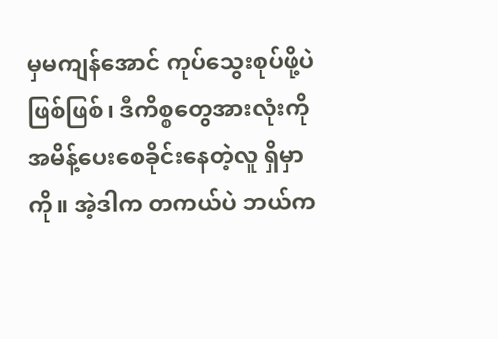မှမကျန်အောင် ကုပ်သွေးစုပ်ဖို့ပဲဖြစ်ဖြစ်၊ ဒီကိစ္စတွေအားလုံးကို အမိန့်ပေးစေခိုင်းနေတဲ့လူ ရှိမှာကို။ အဲ့ဒါက တကယ်ပဲ ဘယ်က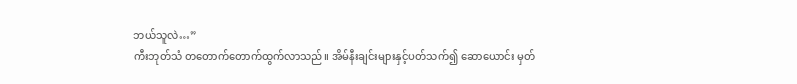ဘယ်သူလဲ…”
ကီးဘုတ်သံ တတောက်တောက်ထွက်လာသည်။ အိမ်နီးချင်းများနှင့်ပတ်သက်၍ ဆောယောင်း မှတ်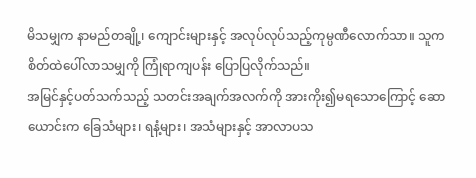မိသမျှက နာမည်တချို့၊ ကျောင်းများနှင့် အလုပ်လုပ်သည့်ကုမ္ပဏီလောက်သာ။ သူက စိတ်ထဲပေါ်လာသမျှကို ကြုံရာကျပန်း ပြောပြလိုက်သည်။
အမြင်နှင့်ပတ်သက်သည့် သတင်းအချက်အလက်ကို အားကိုး၍မရသောကြောင့် ဆောယောင်းက ခြေသံများ၊ ရနံ့များ၊ အသံများနှင့် အာလာပသ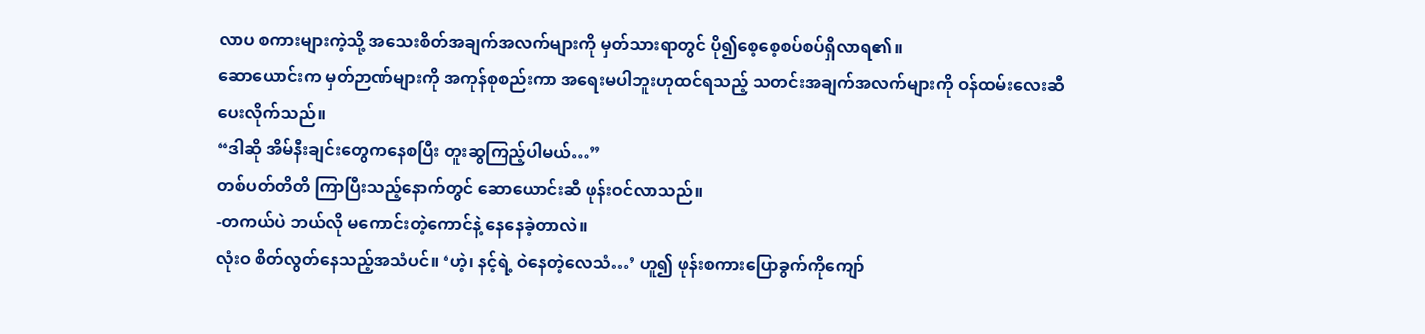လာပ စကားများကဲ့သို့ အသေးစိတ်အချက်အလက်များကို မှတ်သားရာတွင် ပို၍စေ့စေ့စပ်စပ်ရှိလာရ၏။
ဆောယောင်းက မှတ်ဉာဏ်များကို အကုန်စုစည်းကာ အရေးမပါဘူးဟုထင်ရသည့် သတင်းအချက်အလက်များကို ဝန်ထမ်းလေးဆီ ပေးလိုက်သည်။
“ဒါဆို အိမ်နီးချင်းတွေကနေစပြီး တူးဆွကြည့်ပါမယ်…”
တစ်ပတ်တိတိ ကြာပြီးသည့်နောက်တွင် ဆောယောင်းဆီ ဖုန်းဝင်လာသည်။
-တကယ်ပဲ ဘယ်လို မကောင်းတဲ့ကောင်နဲ့ နေနေခဲ့တာလဲ။
လုံးဝ စိတ်လွတ်နေသည့်အသံပင်။ ‘ဟဲ့၊ နင့်ရဲ့ ဝဲနေတဲ့လေသံ…’ ဟူ၍ ဖုန်းစကားပြောခွက်ကိုကျော်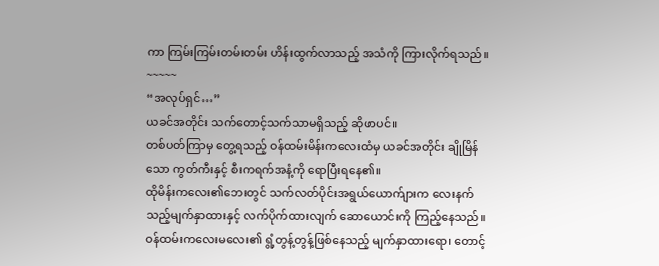ကာ ကြမ်းကြမ်းတမ်းတမ်း ဟိန်းထွက်လာသည့် အသံကို ကြားလိုက်ရသည်။
~~~~~
“အလုပ်ရှင်…”
ယခင်အတိုင်း သက်တောင့်သက်သာမရှိသည့် ဆိုဖာပင်။
တစ်ပတ်ကြာမှ တွေ့ရသည့် ဝန်ထမ်းမိန်းကလေးထံမှ ယခင်အတိုင်း ချိုမြိန်သော ကွတ်ကီးနှင့် စီးကရက်အနံ့ကို ရောပြီးရနေ၏။
ထိုမိန်းကလေး၏ဘေးတွင် သက်လတ်ပိုင်းအရွယ်ယောက်ျားက လေးနက်သည့်မျက်နှာထားနှင့် လက်ပိုက်ထားလျက် ဆောယောင်းကို ကြည့်နေသည်။
ဝန်ထမ်းကလေးမလေး၏ ရွံ့တွန့်တွန့်ဖြစ်နေသည့် မျက်နှာထားရော၊ တောင့်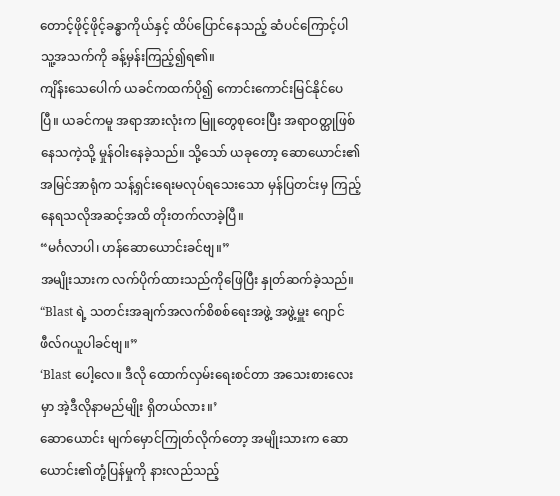တောင့်ဖိုင့်ဖိုင့်ခန္ဓာကိုယ်နှင့် ထိပ်ပြောင်နေသည့် ဆံပင်ကြောင့်ပါ သူ့အသက်ကို ခန့်မှန်းကြည့်၍ရ၏။
ကျိန်းသေပေါက် ယခင်ကထက်ပို၍ ကောင်းကောင်းမြင်နိုင်ပေပြီ။ ယခင်ကမူ အရာအားလုံးက မြူတွေစုဝေးပြီး အရာဝတ္ထုဖြစ်နေသကဲ့သို့ မှုန်ဝါးနေခဲ့သည်။ သို့သော် ယခုတော့ ဆောယောင်း၏အမြင်အာရုံက သန့်ရှင်းရေးမလုပ်ရသေးသော မှန်ပြတင်းမှ ကြည့်နေရသလိုအဆင့်အထိ တိုးတက်လာခဲ့ပြီ။
“မင်္ဂလာပါ၊ ဟန်ဆောယောင်းခင်ဗျ။”
အမျိုးသားက လက်ပိုက်ထားသည်ကိုဖြေပြီး နှုတ်ဆက်ခဲ့သည်။
“Blast ရဲ့ သတင်းအချက်အလက်စိစစ်ရေးအဖွဲ့ အဖွဲ့မှူး ဂျောင်ဖီလ်ဂယူပါခင်ဗျ။”
‘Blast ပေါ့လေ။ ဒီလို ထောက်လှမ်းရေးစင်တာ အသေးစားလေးမှာ အဲ့ဒီလိုနာမည်မျိုး ရှိတယ်လား။’
ဆောယောင်း မျက်မှောင်ကြုတ်လိုက်တော့ အမျိုးသားက ဆောယောင်း၏တုံ့ပြန်မှုကို နားလည်သည့်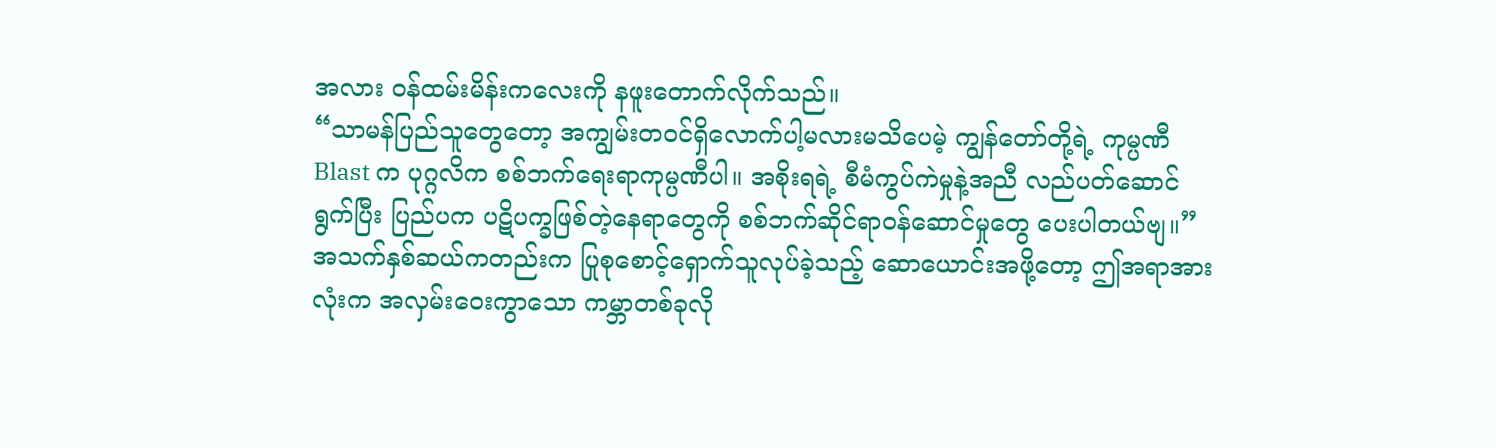အလား ဝန်ထမ်းမိန်းကလေးကို နဖူးတောက်လိုက်သည်။
“သာမန်ပြည်သူတွေတော့ အကျွမ်းတဝင်ရှိလောက်ပါ့မလားမသိပေမဲ့ ကျွန်တော်တို့ရဲ့ ကုမ္ပဏီ Blast က ပုဂ္ဂလိက စစ်ဘက်ရေးရာကုမ္ပဏီပါ။ အစိုးရရဲ့ စီမံကွပ်ကဲမှုနဲ့အညီ လည်ပတ်ဆောင်ရွက်ပြီး ပြည်ပက ပဋိပက္ခဖြစ်တဲ့နေရာတွေကို စစ်ဘက်ဆိုင်ရာဝန်ဆောင်မှုတွေ ပေးပါတယ်ဗျ။”
အသက်နှစ်ဆယ်ကတည်းက ပြုစုစောင့်ရှောက်သူလုပ်ခဲ့သည့် ဆောယောင်းအဖို့တော့ ဤအရာအားလုံးက အလှမ်းဝေးကွာသော ကမ္ဘာတစ်ခုလို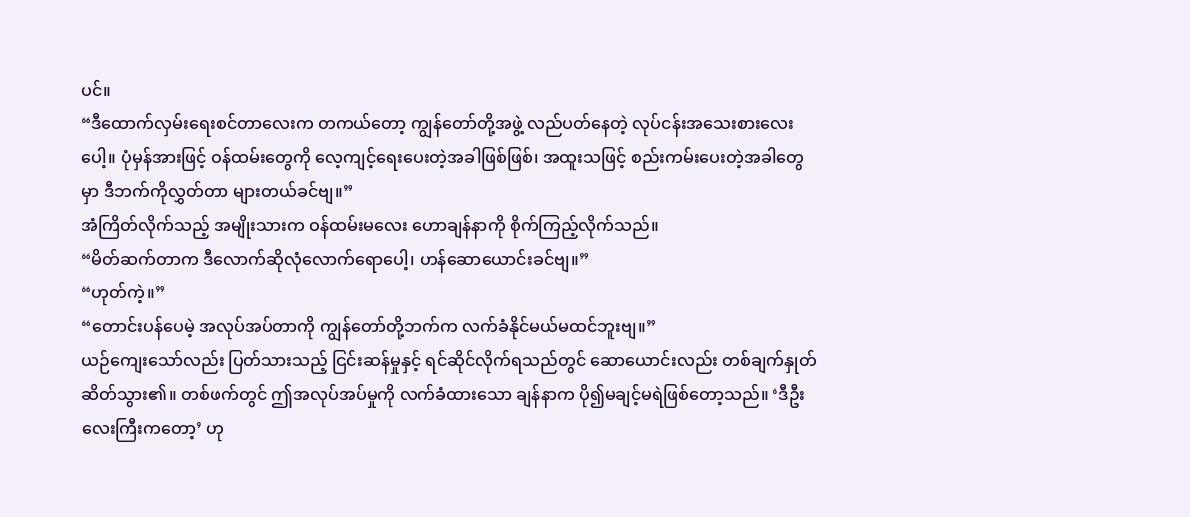ပင်။
“ဒီထောက်လှမ်းရေးစင်တာလေးက တကယ်တော့ ကျွန်တော်တို့အဖွဲ့ လည်ပတ်နေတဲ့ လုပ်ငန်းအသေးစားလေးပေါ့။ ပုံမှန်အားဖြင့် ဝန်ထမ်းတွေကို လေ့ကျင့်ရေးပေးတဲ့အခါဖြစ်ဖြစ်၊ အထူးသဖြင့် စည်းကမ်းပေးတဲ့အခါတွေမှာ ဒီဘက်ကိုလွှတ်တာ များတယ်ခင်ဗျ။”
အံကြိတ်လိုက်သည့် အမျိုးသားက ဝန်ထမ်းမလေး ဟောချန်နာကို စိုက်ကြည့်လိုက်သည်။
“မိတ်ဆက်တာက ဒီလောက်ဆိုလုံလောက်ရောပေါ့၊ ဟန်ဆောယောင်းခင်ဗျ။”
“ဟုတ်ကဲ့။”
“တောင်းပန်ပေမဲ့ အလုပ်အပ်တာကို ကျွန်တော်တို့ဘက်က လက်ခံနိုင်မယ်မထင်ဘူးဗျ။”
ယဉ်ကျေးသော်လည်း ပြတ်သားသည့် ငြင်းဆန်မှုနှင့် ရင်ဆိုင်လိုက်ရသည်တွင် ဆောယောင်းလည်း တစ်ချက်နှုတ်ဆိတ်သွား၏။ တစ်ဖက်တွင် ဤအလုပ်အပ်မှုကို လက်ခံထားသော ချန်နာက ပို၍မချင့်မရဲဖြစ်တော့သည်။ ‘ဒီဦးလေးကြီးကတော့’ ဟု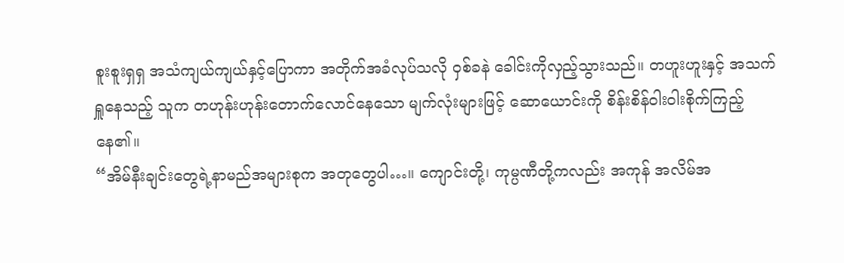စူးစူးရှရှ အသံကျယ်ကျယ်နှင့်ပြောကာ အတိုက်အခံလုပ်သလို ဝှစ်ခနဲ ခေါင်းကိုလှည့်သွားသည်။ တဟူးဟူးနှင့် အသက်ရှူနေသည့် သူက တဟုန်းဟုန်းတောက်လောင်နေသော မျက်လုံးများဖြင့် ဆောယောင်းကို စိန်းစိန်ဝါးဝါးစိုက်ကြည့်နေ၏။
“အိမ်နီးချင်းတွေရဲ့နာမည်အများစုက အတုတွေပါ…။ ကျောင်းတို့၊ ကုမ္ပဏီတို့ကလည်း အကုန် အလိမ်အ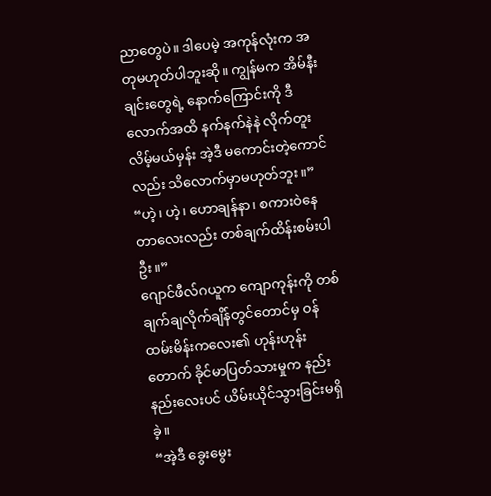ညာတွေပဲ။ ဒါပေမဲ့ အကုန်လုံးက အတုမဟုတ်ပါဘူးဆို။ ကျွန်မက အိမ်နီးချင်းတွေရဲ့ နောက်ကြောင်းကို ဒီလောက်အထိ နက်နက်နဲနဲ လိုက်တူးလိမ့်မယ်မှန်း အဲ့ဒီ မကောင်းတဲ့ကောင်လည်း သိလောက်မှာမဟုတ်ဘူး။”
“ဟဲ့၊ ဟဲ့၊ ဟောချန်နာ၊ စကားဝဲနေတာလေးလည်း တစ်ချက်ထိန်းစမ်းပါဦး။”
ဂျောင်ဖီလ်ဂယူက ကျောကုန်းကို တစ်ချက်ချလိုက်ချိန်တွင်တောင်မှ ဝန်ထမ်းမိန်းကလေး၏ ဟုန်းဟုန်းတောက် ခိုင်မာပြတ်သားမှုက နည်းနည်းလေးပင် ယိမ်းယိုင်သွားခြင်းမရှိခဲ့။
“အဲ့ဒီ ခွေးမွေး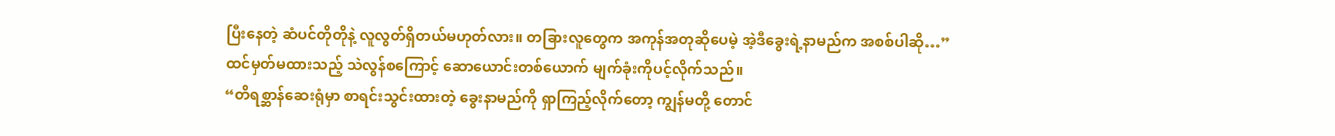ပြီးနေတဲ့ ဆံပင်တိုတိုနဲ့ လူလွတ်ရှိတယ်မဟုတ်လား။ တခြားလူတွေက အကုန်အတုဆိုပေမဲ့ အဲ့ဒီခွေးရဲ့နာမည်က အစစ်ပါဆို…”
ထင်မှတ်မထားသည့် သဲလွန်စကြောင့် ဆောယောင်းတစ်ယောက် မျက်ခုံးကိုပင့်လိုက်သည်။
“တိရစ္ဆာန်ဆေးရုံမှာ စာရင်းသွင်းထားတဲ့ ခွေးနာမည်ကို ရှာကြည့်လိုက်တော့ ကျွန်မတို့ တောင်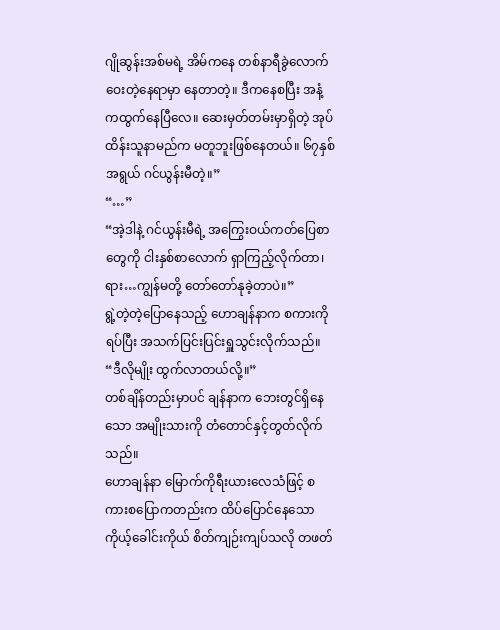ဂျိုဆွန်းအစ်မရဲ့ အိမ်ကနေ တစ်နာရီခွဲလောက်ဝေးတဲ့နေရာမှာ နေတာတဲ့။ ဒီကနေစပြီး အနံ့ကထွက်နေပြီလေ။ ဆေးမှတ်တမ်းမှာရှိတဲ့ အုပ်ထိန်းသူနာမည်က မတူဘူးဖြစ်နေတယ်။ ၆၇နှစ်အရွယ် ဂင်ယွန်းမီတဲ့။”
“…”
“အဲ့ဒါနဲ့ ဂင်ယွန်းမီရဲ့ အကြွေးဝယ်ကတ်ပြေစာတွေကို ငါးနှစ်စာလောက် ရှာကြည့်လိုက်တာ၊ ရား…ကျွန်မတို့ တော်တော်နုခဲ့တာပဲ။”
ရွဲ့တဲ့တဲ့ပြောနေသည့် ဟောချန်နာက စကားကိုရပ်ပြီး အသက်ပြင်းပြင်းရှူသွင်းလိုက်သည်။
“ဒီလိုမျိုး ထွက်လာတယ်လို့။”
တစ်ချိန်တည်းမှာပင် ချန်နာက ဘေးတွင်ရှိနေသော အမျိုးသားကို တံတောင်နှင့်တွတ်လိုက်သည်။
ဟောချန်နာ မြောက်ကိုရီးယားလေသံဖြင့် စကားစပြောကတည်းက ထိပ်ပြောင်နေသော ကိုယ့်ခေါင်းကိုယ် စိတ်ကျဉ်းကျပ်သလို တဖတ်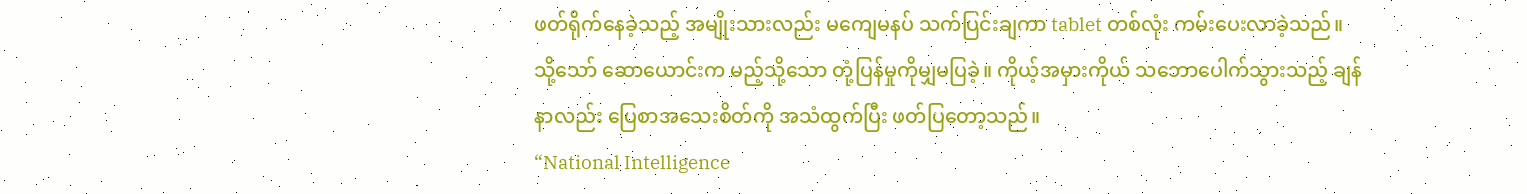ဖတ်ရိုက်နေခဲ့သည့် အမျိုးသားလည်း မကျေမနပ် သက်ပြင်းချကာ tablet တစ်လုံး ကမ်းပေးလာခဲ့သည်။
သို့သော် ဆောယောင်းက မည့်သို့သော တုံ့ပြန်မှုကိုမျှမပြခဲ့။ ကိုယ့်အမှားကိုယ် သဘောပေါက်သွားသည့် ချန်နာလည်း ပြေစာအသေးစိတ်ကို အသံထွက်ပြီး ဖတ်ပြတော့သည်။
“National Intelligence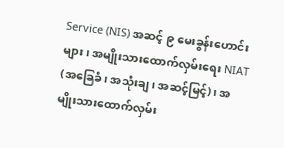Service (NIS) အဆင့် ၉ မေးခွန်းဟောင်းများ၊ အမျိုးသားထောက်လှမ်းရေး NIAT (အခြေခံ၊ အသုံးချ၊ အဆင့်မြင့်)၊ အမျိုးသားထောက်လှမ်း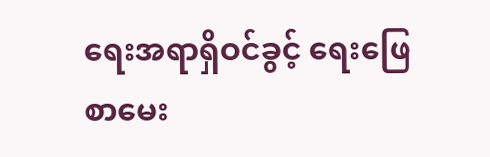ရေးအရာရှိဝင်ခွင့် ရေးဖြေစာမေး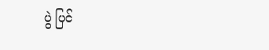ပွဲ ပြင်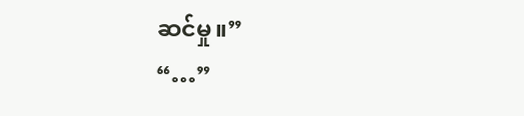ဆင်မှု။”
“…”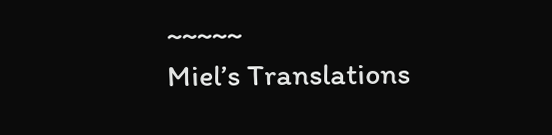~~~~~
Miel’s Translations